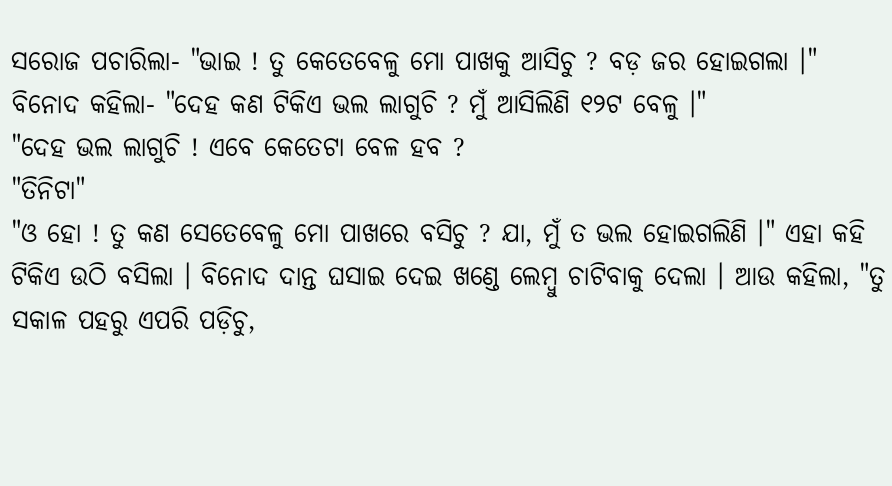ସରୋଜ ପଚାରିଲା- "ଭାଇ ! ତୁ କେତେବେଳୁ ମୋ ପାଖକୁ ଆସିଚୁ ? ବଡ଼ ଜର ହୋଇଗଲା ।"
ବିନୋଦ କହିଲା- "ଦେହ କଣ ଟିକିଏ ଭଲ ଲାଗୁଚି ? ମୁଁ ଆସିଲିଣି ୧୨ଟ ବେଳୁ ।"
"ଦେହ ଭଲ ଲାଗୁଚି ! ଏବେ କେତେଟା ବେଳ ହବ ?
"ତିନିଟା"
"ଓ ହୋ ! ତୁ କଣ ସେତେବେଳୁ ମୋ ପାଖରେ ବସିଚୁ ? ଯା, ମୁଁ ତ ଭଲ ହୋଇଗଲିଣି ।" ଏହା କହି ଟିକିଏ ଉଠି ବସିଲା । ବିନୋଦ ଦାନ୍ତ ଘସାଇ ଦେଇ ଖଣ୍ଡେ ଲେମ୍ବୁ ଚାଟିବାକୁ ଦେଲା । ଆଉ କହିଲା, "ତୁ ସକାଳ ପହରୁ ଏପରି ପଡ଼ିଚୁ,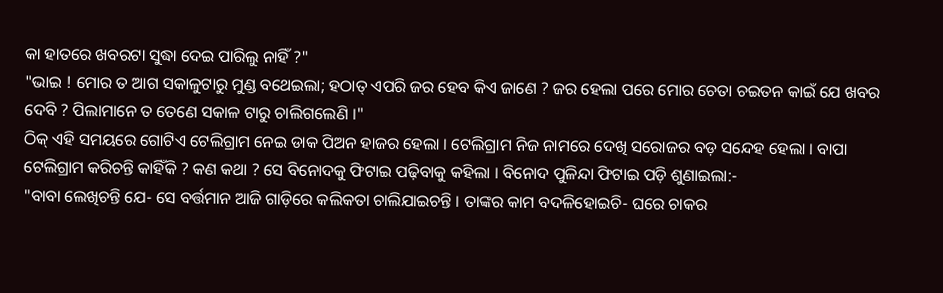କା ହାତରେ ଖବରଟା ସୁଦ୍ଧା ଦେଇ ପାରିଲୁ ନାହିଁ ?"
"ଭାଇ ! ମୋର ତ ଆଗ ସକାଳୁଟାରୁ ମୁଣ୍ଡ ବଥେଇଲା; ହଠାତ୍ ଏପରି ଜର ହେବ କିଏ ଜାଣେ ? ଜର ହେଲା ପରେ ମୋର ଚେତା ଚଇତନ କାଇଁ ଯେ ଖବର ଦେବି ? ପିଲାମାନେ ତ ତେଣେ ସକାଳ ଟାରୁ ଚାଲିଗଲେଣି ।"
ଠିକ୍ ଏହି ସମୟରେ ଗୋଟିଏ ଟେଲିଗ୍ରାମ ନେଇ ଡାକ ପିଅନ ହାଜର ହେଲା । ଟେଲିଗ୍ରାମ ନିଜ ନାମରେ ଦେଖି ସରୋଜର ବଡ଼ ସନ୍ଦେହ ହେଲା । ବାପା ଟେଲିଗ୍ରାମ କରିଚନ୍ତି କାହିଁକି ? କଣ କଥା ? ସେ ବିନୋଦକୁ ଫିଟାଇ ପଢ଼ିବାକୁ କହିଲା । ବିନୋଦ ପୁଳିନ୍ଦା ଫିଟାଇ ପଡ଼ି ଶୁଣାଇଲା:-
"ବାବା ଲେଖିଚନ୍ତି ଯେ- ସେ ବର୍ତ୍ତମାନ ଆଜି ଗାଡ଼ିରେ କଲିକତା ଚାଲିଯାଇଚନ୍ତି । ତାଙ୍କର କାମ ବଦଳିହୋଇଚି- ଘରେ ଚାକର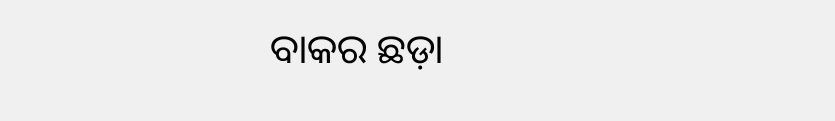ବାକର ଛଡ଼ା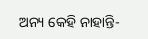ଅନ୍ୟ କେହି ନାହାନ୍ତି-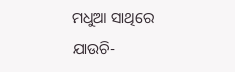ମଧୁଆ ସାଥିରେ ଯାଉଚି-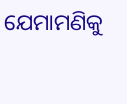ଯେମାମଣିକୁ